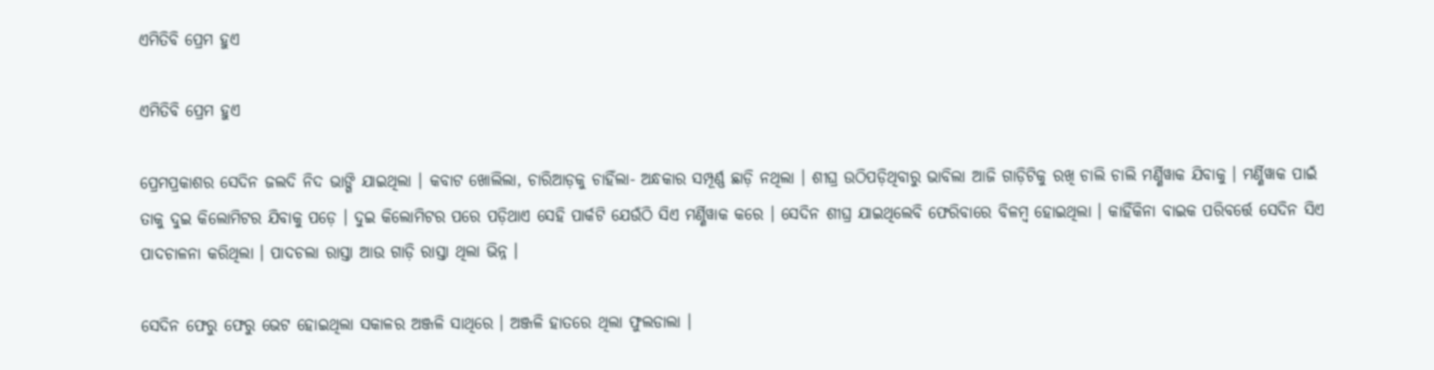ଏମିତିବି ପ୍ରେମ ହୁଏ

ଏମିତିବି ପ୍ରେମ ହୁଏ

ପ୍ରେମପ୍ରକାଶର ସେଦିନ ଜଲଦି ନିଦ ଭାଙ୍ଗି ଯାଇଥିଲା । କବାଟ ଖୋଲିଲା, ଚାରିଆଡ଼କୁ ଚାହିଁଲା- ଅନ୍ଧକାର ସମ୍ପୂର୍ଣ୍ଣ ଛାଡ଼ି ନଥିଲା । ଶୀଘ୍ର ଉଠିପଡ଼ିଥିବାରୁ ଭାବିଲା ଆଜି ଗାଡ଼ିଟିକୁ ରଖି ଚାଲି ଚାଲି ମର୍ଣ୍ଣିୱାକ ଯିବାକୁ । ମର୍ଣ୍ଣିୱାକ ପାଇଁ ତାକୁ ଦୁଇ କିଲୋମିଟର ଯିବାକୁ ପଡ଼େ । ଦୁଇ କିଲୋମିଟର ପରେ ପଡ଼ିଥାଏ ସେହି ପାର୍କଟି ଯେଉଁଠି ସିଏ ମର୍ଣ୍ଣିୱାକ କରେ । ସେଦିନ ଶୀଘ୍ର ଯାଇଥିଲେବି ଫେରିବାରେ ବିଳମ୍ବ ହୋଇଥିଲା । କାହିଁକିନା ବାଇକ ପରିବର୍ତ୍ତେ ସେଦିନ ସିଏ ପାଦଚାଳନା କରିଥିଲା । ପାଦଚଲା ରାସ୍ତା ଆଉ ଗାଡ଼ି ରାସ୍ତା ଥିଲା ଭିନ୍ନ ।

ସେଦିନ ଫେରୁ ଫେରୁ ଭେଟ ହୋଇଥିଲା ସକାଳର ଅଞ୍ଜଳି ସାଥିରେ । ଅଞ୍ଜଳି ହାତରେ ଥିଲା ଫୁଲଡାଲା ।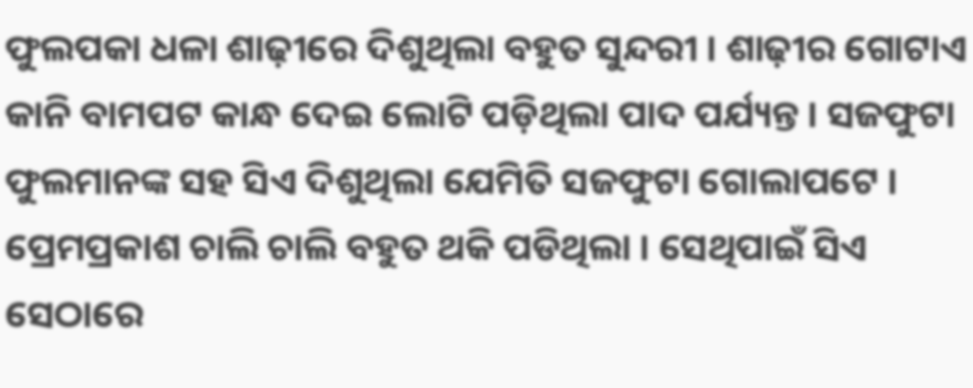ଫୁଲପକା ଧଳା ଶାଢ଼ୀରେ ଦିଶୁଥିଲା ବହୁତ ସୁନ୍ଦରୀ । ଶାଢ଼ୀର ଗୋଟାଏ କାନି ବାମପଟ କାନ୍ଧ ଦେଇ ଲୋଟି ପଡ଼ିଥିଲା ପାଦ ପର୍ଯ୍ୟନ୍ତ । ସଜଫୁଟା ଫୁଲମାନଙ୍କ ସହ ସିଏ ଦିଶୁଥିଲା ଯେମିତି ସଜଫୁଟା ଗୋଲାପଟେ । ପ୍ରେମପ୍ରକାଶ ଚାଲି ଚାଲି ବହୁତ ଥକି ପଡିଥିଲା । ସେଥିପାଇଁ ସିଏ ସେଠାରେ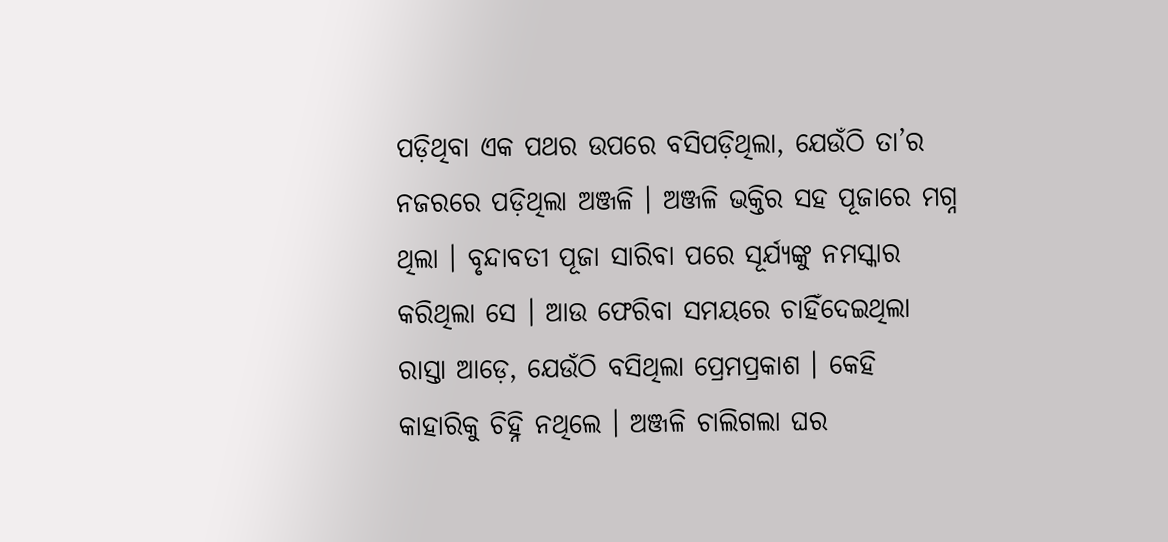ପଡ଼ିଥିବା ଏକ ପଥର ଉପରେ ବସିପଡ଼ିଥିଲା, ଯେଉଁଠି ତା’ର ନଜରରେ ପଡ଼ିଥିଲା ଅଞ୍ଜଳି । ଅଞ୍ଜଳି ଭକ୍ତିର ସହ ପୂଜାରେ ମଗ୍ନ ଥିଲା । ବୃନ୍ଦାବତୀ ପୂଜା ସାରିବା ପରେ ସୂର୍ଯ୍ୟଙ୍କୁ ନମସ୍କାର କରିଥିଲା ସେ । ଆଉ ଫେରିବା ସମୟରେ ଚାହିଁଦେଇଥିଲା ରାସ୍ତା ଆଡ଼େ, ଯେଉଁଠି ବସିଥିଲା ପ୍ରେମପ୍ରକାଶ । କେହି କାହାରିକୁ ଚିହ୍ନି ନଥିଲେ । ଅଞ୍ଜଳି ଚାଲିଗଲା ଘର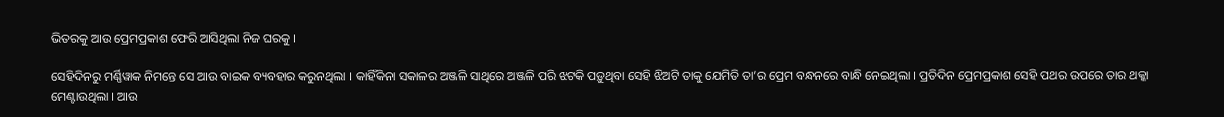ଭିତରକୁ ଆଉ ପ୍ରେମପ୍ରକାଶ ଫେରି ଆସିଥିଲା ନିଜ ଘରକୁ ।

ସେହିଦିନରୁ ମର୍ଣ୍ଣିୱାକ ନିମନ୍ତେ ସେ ଆଉ ବାଇକ ବ୍ୟବହାର କରୁନଥିଲା । କାହିଁକିନା ସକାଳର ଅଞ୍ଜଳି ସାଥିରେ ଅଞ୍ଜଳି ପରି ଝଟକି ପଡ଼ୁଥିବା ସେହି ଝିଅଟି ତାକୁ ଯେମିତି ତା’ର ପ୍ରେମ ବନ୍ଧନରେ ବାନ୍ଧି ନେଇଥିଲା । ପ୍ରତିଦିନ ପ୍ରେମପ୍ରକାଶ ସେହି ପଥର ଉପରେ ତାର ଥକ୍କା ମେଣ୍ଟାଉଥିଲା । ଆଉ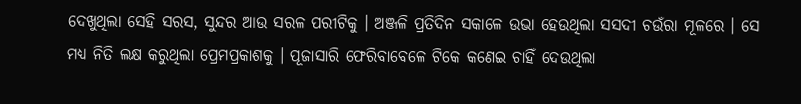ଦେଖୁଥିଲା ସେହି ସରସ, ସୁନ୍ଦର ଆଉ ସରଳ ପରୀଟିକୁ । ଅଞ୍ଜଳି ପ୍ରତିଦିନ ସକାଳେ ଉଭା ହେଉଥିଲା ସସଦୀ ଚଉଁରା ମୂଳରେ । ସେ ମଧ୍ୟ ନିତି ଲକ୍ଷ କରୁଥିଲା ପ୍ରେମପ୍ରକାଶକୁ । ପୂଜାସାରି ଫେରିବାବେଳେ ଟିକେ କଣେଇ ଚାହିଁ ଦେଉଥିଲା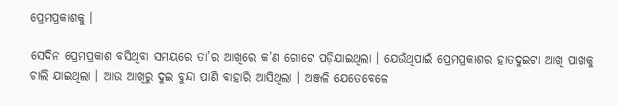ପ୍ରେମପ୍ରକାଶକୁ ।

ସେଦିନ ପ୍ରେମପ୍ରକାଶ ବସିଥିବା ସମୟରେ ତା’ର ଆଖିରେ କ’ଣ ଗୋଟେ ପଡ଼ିଯାଇଥିଲା । ଯେଉଁଥିପାଇଁ ପ୍ରେମପ୍ରକାଶର ହାତଦୁଇଟା ଆଖି ପାଖକୁ ଚାଲି ଯାଇଥିଲା । ଆଉ ଆଖିରୁ ଦୁଇ ବୁନ୍ଦା ପାଣି ବାହାରି ଆସିଥିଲା । ଅଞ୍ଜଳି ଯେତେବେଳେ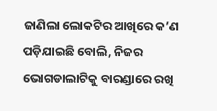ଜାଣିଲା ଲୋକଟିର ଆଖିରେ କ’ଣ ପଡ଼ିଯାଇଛି ବୋଲି, ନିଜର ଭୋଗଡାଲାଟିକୁ ବାରଣ୍ଡାରେ ରଖି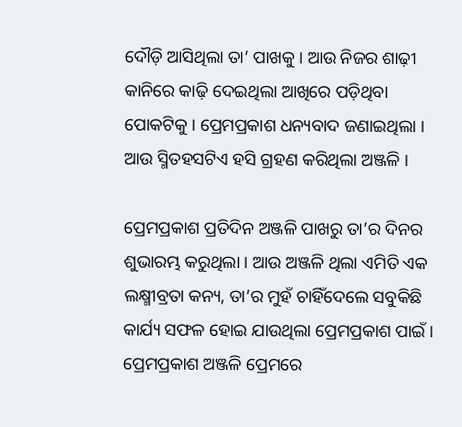ଦୌଡ଼ି ଆସିଥିଲା ତା’ ପାଖକୁ । ଆଉ ନିଜର ଶାଢ଼ୀ କାନିରେ କାଢ଼ି ଦେଇଥିଲା ଆଖିରେ ପଡ଼ିଥିବା ପୋକଟିକୁ । ପ୍ରେମପ୍ରକାଶ ଧନ୍ୟବାଦ ଜଣାଇଥିଲା । ଆଉ ସ୍ମିତହସଟିଏ ହସି ଗ୍ରହଣ କରିଥିଲା ଅଞ୍ଜଳି ।

ପ୍ରେମପ୍ରକାଶ ପ୍ରତିଦିନ ଅଞ୍ଜଳି ପାଖରୁ ତା’ର ଦିନର ଶୁଭାରମ୍ଭ କରୁଥିଲା । ଆଉ ଅଞ୍ଜଳି ଥିଲା ଏମିତି ଏକ ଲକ୍ଷ୍ମୀବ୍ରତା କନ୍ୟ, ତା’ର ମୁହଁ ଚାହିଁଦେଲେ ସବୁକିଛି କାର୍ଯ୍ୟ ସଫଳ ହୋଇ ଯାଉଥିଲା ପ୍ରେମପ୍ରକାଶ ପାଇଁ । ପ୍ରେମପ୍ରକାଶ ଅଞ୍ଜଳି ପ୍ରେମରେ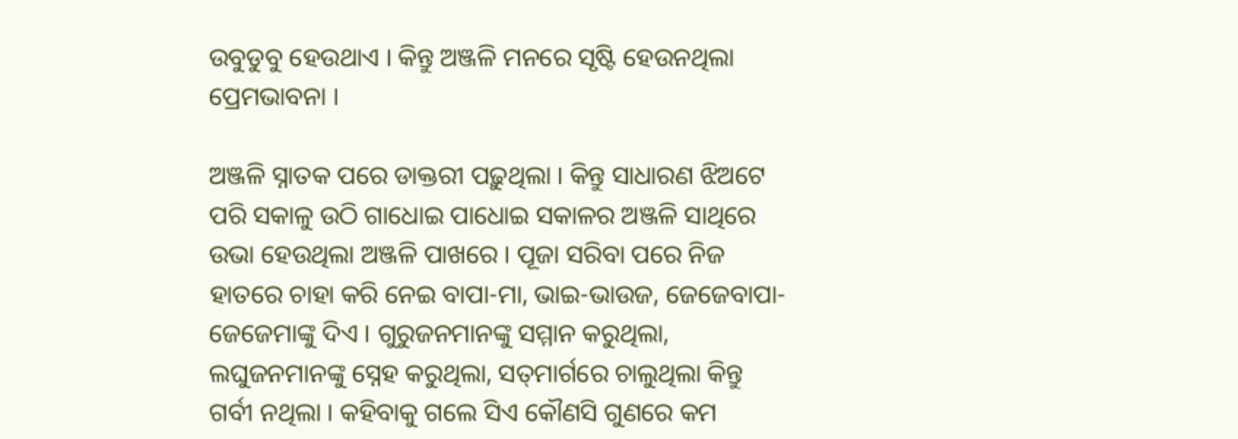ଉବୁଡୁବୁ ହେଉଥାଏ । କିନ୍ତୁ ଅଞ୍ଜଳି ମନରେ ସୃଷ୍ଟି ହେଉନଥିଲା ପ୍ରେମଭାବନା ।

ଅଞ୍ଜଳି ସ୍ନାତକ ପରେ ଡାକ୍ତରୀ ପଢ଼ୁଥିଲା । କିନ୍ତୁ ସାଧାରଣ ଝିଅଟେ ପରି ସକାଳୁ ଉଠି ଗାଧୋଇ ପାଧୋଇ ସକାଳର ଅଞ୍ଜଳି ସାଥିରେ ଉଭା ହେଉଥିଲା ଅଞ୍ଜଳି ପାଖରେ । ପୂଜା ସରିବା ପରେ ନିଜ ହାତରେ ଚାହା କରି ନେଇ ବାପା-ମା, ଭାଇ-ଭାଉଜ, ଜେଜେବାପା-ଜେଜେମାଙ୍କୁ ଦିଏ । ଗୁରୁଜନମାନଙ୍କୁ ସମ୍ମାନ କରୁଥିଲା, ଲଘୁଜନମାନଙ୍କୁ ସ୍ନେହ କରୁଥିଲା, ସତ୍‌ମାର୍ଗରେ ଚାଲୁଥିଲା କିନ୍ତୁ ଗର୍ବୀ ନଥିଲା । କହିବାକୁ ଗଲେ ସିଏ କୌଣସି ଗୁଣରେ କମ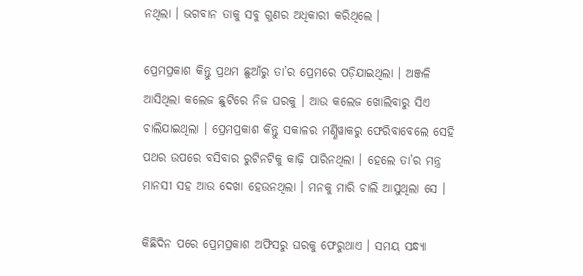ନଥିଲା । ଭଗବାନ ତାକୁ ସବୁ ଗୁଣର ଅଧିକାରୀ କରିଥିଲେ ।

ପ୍ରେମପ୍ରକାଶ କିନ୍ତୁ ପ୍ରଥମ ଛୁଆଁରୁ ତା’ର ପ୍ରେମରେ ପଡ଼ିଯାଇଥିଲା । ଅଞ୍ଜଳି ଆସିଥିଲା କଲେଜ ଛୁଟିରେ ନିଜ ଘରକୁ । ଆଉ କଲେଜ ଖୋଲିବାରୁ ସିଏ ଚାଲିଯାଇଥିଲା । ପ୍ରେମପ୍ରକାଶ କିନ୍ତୁ ସକାଳର ମର୍ଣ୍ଣିୱାକରୁ ଫେରିବାବେଲେ ସେହି ପଥର ଉପରେ ବସିବାର ରୁଟିନଟିକୁ କାଢ଼ି ପାରିନଥିଲା । ହେଲେ ତା’ର ମନ୍ତ୍ର ମାନସୀ ସହ ଆଉ ଦେଖା ହେଉନଥିଲା । ମନକୁ ମାରି ଚାଲି ଆସୁଥିଲା ସେ ।

କିଛିଦିନ ପରେ ପ୍ରେମପ୍ରକାଶ ଅଫିସରୁ ଘରକୁ ଫେରୁଥାଏ । ସମୟ ସନ୍ଧ୍ୟା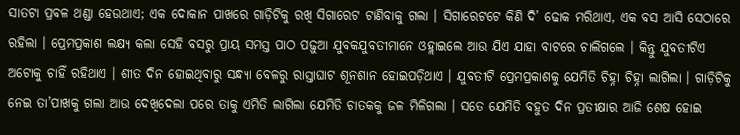ସାତଟା ପ୍ରବଳ ଥଣ୍ଡା ହେଉଥାଏ; ଏକ ଦୋକାନ ପାଖରେ ଗାଡ଼ିଟିକୁ ରଖି ସିଗାରେଟ ଟାଣିବାକୁ ଗଲା । ସିଗାରେଟଟେ କିଣି ଦି’ ଢୋକ ମରିଥାଏ, ଏକ ବସ ଆସି ସେଠାରେ ରହିଲା । ପ୍ରେମପ୍ରକାଶ ଲକ୍ଷ୍ୟ କଲା ସେହି ବସରୁ ପ୍ରାୟ ସମସ୍ତ ପାଠ ପଢ଼ୁଆ ଯୁବକଯୁବତୀମାନେ ଓହ୍ଲାଇଲେ ଆଉ ଯିଏ ଯାହା ବାଟରେ ଚାଲିଗଲେ । କିନ୍ତୁ ଯୁବତୀଟିଏ ଅଟୋକୁ ଚାହିଁ ରହିଥାଏ । ଶୀତ ଦିନ ହୋଇଥିବାରୁ ସନ୍ଧ୍ୟା ବେଳରୁ ରାସ୍ତାଘାଟ ଶୂନଶାନ ହୋଇପଡ଼ିଥାଏ । ଯୁବତୀଟି ପ୍ରେମପ୍ରକାଶକୁ ଯେମିତି ଚିହ୍ନା ଚିହ୍ନା ଲାଗିଲା । ଗାଡ଼ିଟିକୁ ନେଇ ତା’ପାଖକୁ ଗଲା ଆଉ ଦେଖିଦେଲା ପରେ ତାକୁ ଏମିତି ଲାଗିଲା ଯେମିତି ଚାତକକୁ ଜଳ ମିଳିଗଲା । ସତେ ଯେମିତି ବହୁତ ଦିନ ପ୍ରତୀକ୍ଷାର ଆଜି ଶେଷ ହୋଇ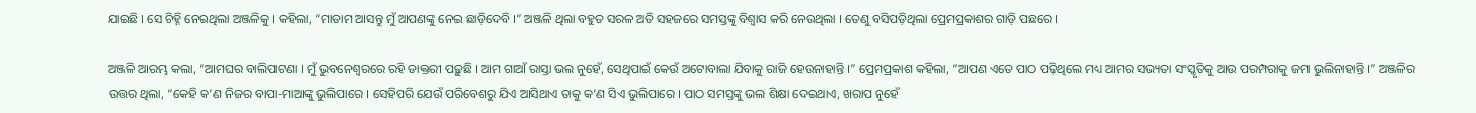ଯାଇଛି । ସେ ଚିହ୍ନି ନେଇଥିଲା ଅଞ୍ଜଳିକୁ । କହିଲା, “ମାଡାମ ଆସନ୍ତୁ ମୁଁ ଆପଣଙ୍କୁ ନେଇ ଛାଡ଼ିଦେବି ।” ଅଞ୍ଜଳି ଥିଲା ବହୁତ ସରଳ ଅତି ସହଜରେ ସମସ୍ତଙ୍କୁ ବିଶ୍ୱାସ କରି ନେଉଥିଲା । ତେଣୁ ବସିପଡ଼ିଥିଲା ପ୍ରେମପ୍ରକାଶର ଗାଡ଼ି ପଛରେ ।

ଅଞ୍ଜଳି ଆରମ୍ଭ କଲା, “ଆମଘର ବାଲିପାଟଣା । ମୁଁ ଭୁବନେଶ୍ୱରରେ ରହି ଡାକ୍ତରୀ ପଢ଼ୁଛି । ଆମ ଗାଆଁ ରାସ୍ତା ଭଲ ନୁହେଁ, ସେଥିପାଇଁ କେଉଁ ଅଟୋବାଲା ଯିବାକୁ ରାଜି ହେଉନାହାନ୍ତି ।” ପ୍ରେମପ୍ରକାଶ କହିଲା, “ଆପଣ ଏତେ ପାଠ ପଢ଼ିଥିଲେ ମଧ୍ୟ ଆମର ସଭ୍ୟତା ସଂସ୍କୃତିକୁ ଆଉ ପରମ୍ପରାକୁ ଜମା ଭୁଲିନାହାନ୍ତି ।” ଅଞ୍ଜଳିର ଉତ୍ତର ଥିଲା, “କେହି କ’ଣ ନିଜର ବାପା-ମାଆଙ୍କୁ ଭୁଲିପାରେ । ସେହିପରି ଯେଉଁ ପରିବେଶରୁ ଯିଏ ଆସିଥାଏ ତାକୁ କ’ଣ ସିଏ ଭୁଲିପାରେ । ପାଠ ସମସ୍ତଙ୍କୁ ଭଲ ଶିକ୍ଷା ଦେଇଥାଏ, ଖରାପ ନୁହେଁ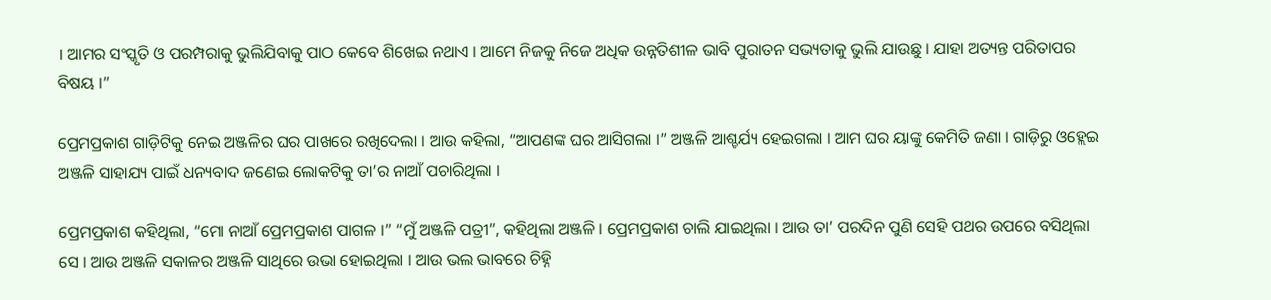। ଆମର ସଂସ୍କୃତି ଓ ପରମ୍ପରାକୁ ଭୁଲିଯିବାକୁ ପାଠ କେବେ ଶିଖେଇ ନଥାଏ । ଆମେ ନିଜକୁ ନିଜେ ଅଧିକ ଉନ୍ନତିଶୀଳ ଭାବି ପୁରାତନ ସଭ୍ୟତାକୁ ଭୁଲି ଯାଉଛୁ । ଯାହା ଅତ୍ୟନ୍ତ ପରିତାପର ବିଷୟ ।”

ପ୍ରେମପ୍ରକାଶ ଗାଡ଼ିଟିକୁ ନେଇ ଅଞ୍ଜଳିର ଘର ପାଖରେ ରଖିଦେଲା । ଆଉ କହିଲା, “ଆପଣଙ୍କ ଘର ଆସିଗଲା ।” ଅଞ୍ଜଳି ଆଶ୍ଚର୍ଯ୍ୟ ହେଇଗଲା । ଆମ ଘର ୟାଙ୍କୁ କେମିତି ଜଣା । ଗାଡ଼ିରୁ ଓହ୍ଲେଇ ଅଞ୍ଜଳି ସାହାଯ୍ୟ ପାଇଁ ଧନ୍ୟବାଦ ଜଣେଇ ଲୋକଟିକୁ ତା’ର ନାଆଁ ପଚାରିଥିଲା ।

ପ୍ରେମପ୍ରକାଶ କହିଥିଲା, “ମୋ ନାଆଁ ପ୍ରେମପ୍ରକାଶ ପାଗଳ ।” “ମୁଁ ଅଞ୍ଜଳି ପତ୍ରୀ”, କହିଥିଲା ଅଞ୍ଜଳି । ପ୍ରେମପ୍ରକାଶ ଚାଲି ଯାଇଥିଲା । ଆଉ ତା’ ପରଦିନ ପୁଣି ସେହି ପଥର ଉପରେ ବସିଥିଲା ସେ । ଆଉ ଅଞ୍ଜଳି ସକାଳର ଅଞ୍ଜଳି ସାଥିରେ ଉଭା ହୋଇଥିଲା । ଆଉ ଭଲ ଭାବରେ ଚିହ୍ନି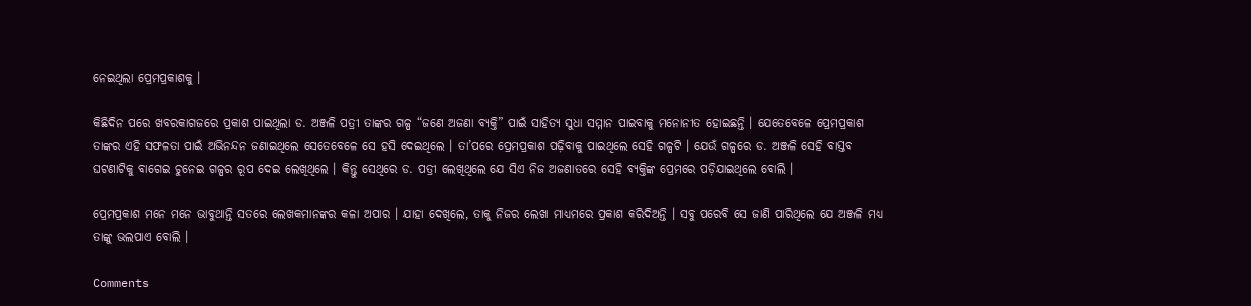ନେଇଥିଲା ପ୍ରେମପ୍ରକାଶକୁ ।

କିଛିଦିନ ପରେ ଖବରକାଗଜରେ ପ୍ରକାଶ ପାଇଥିଲା ଡ. ଅଞ୍ଜଳି ପତ୍ରୀ ତାଙ୍କର ଗଳ୍ପ “ଜଣେ ଅଜଣା ବ୍ୟକ୍ତି” ପାଇଁ ସାହିତ୍ୟ ସୁଧା ସମ୍ମାନ ପାଇବାକୁ ମନୋନୀତ ହୋଇଛନ୍ତି । ଯେତେବେଳେ ପ୍ରେମପ୍ରକାଶ ତାଙ୍କର ଏହି ସଫଳତା ପାଇଁ ଅଭିନନ୍ଦନ ଜଣାଇଥିଲେ ସେତେବେଳେ ସେ ହସି ଦେଇଥିଲେ । ତା’ପରେ ପ୍ରେମପ୍ରକାଶ ପଢ଼ିବାକୁ ପାଇଥିଲେ ସେହି ଗଳ୍ପଟି । ଯେଉଁ ଗଳ୍ପରେ ଡ. ଅଞ୍ଜଳି ସେହି ବାସ୍ତବ ଘଟଣାଟିକୁ ବାଗେଇ ଚୁନେଇ ଗଳ୍ପର ରୂପ ଦେଇ ଲେଖିଥିଲେ । କିନ୍ତୁ ସେଥିରେ ଡ. ପତ୍ରୀ ଲେଖିଥିଲେ ଯେ ସିଏ ନିଜ ଅଜଣାତରେ ସେହି ବ୍ୟକ୍ତିଙ୍କ ପ୍ରେମରେ ପଡ଼ିଯାଇଥିଲେ ବୋଲି ।

ପ୍ରେମପ୍ରକାଶ ମନେ ମନେ ଭାବୁଥାନ୍ତି ସତରେ ଲେଖକମାନଙ୍କର କଳା ଅପାର । ଯାହା ଦେଖିଲେ, ତାକୁ ନିଜର ଲେଖା ମାଧ୍ୟମରେ ପ୍ରକାଶ କରିଦିଅନ୍ତି । ସବୁ ପରେବି ସେ ଜାଣି ପାରିଥିଲେ ଯେ ଅଞ୍ଜଳି ମଧ୍ୟ ତାଙ୍କୁ ଭଲପାଏ ବୋଲି ।

Comments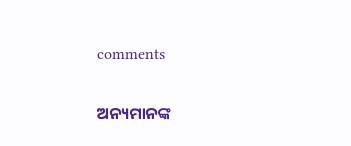comments

ଅନ୍ୟମାନଙ୍କ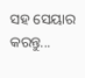ସହ ସେୟାର କରନ୍ତୁ...